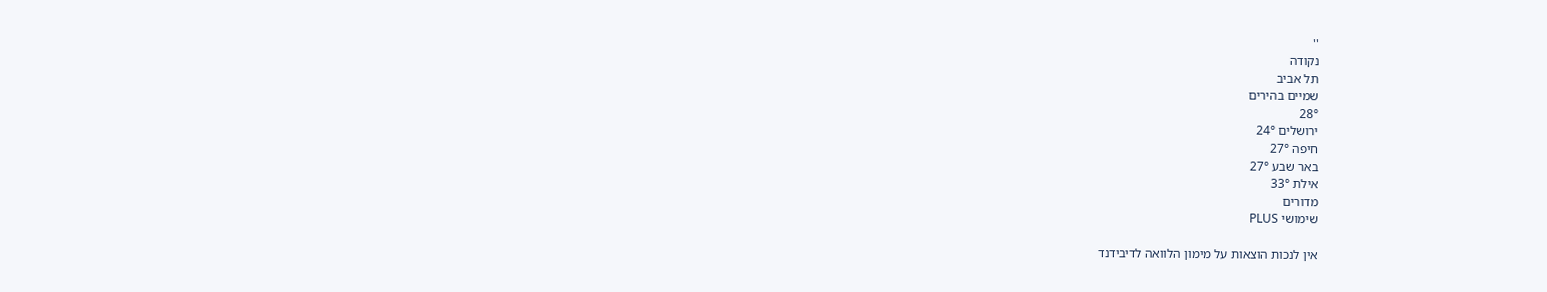''
נקודה
תל אביב
שמיים בהירים
28°
ירושלים 24°
חיפה 27°
באר שבע 27°
אילת 33°
מדורים
שימושי PLUS

אין לנכות הוצאות על מימון הלוואה לדיבידנד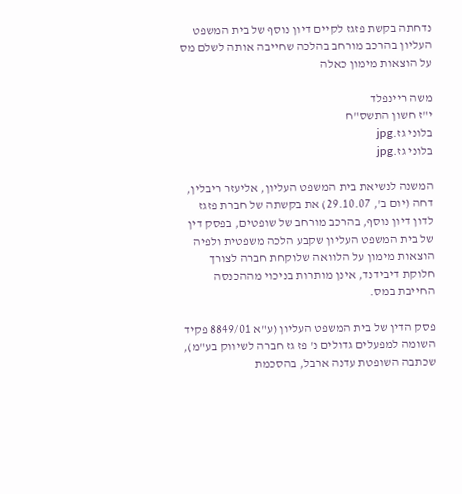נדחתה בקשת פזגז לקיים דיון נוסף של בית המשפט העליון בהרכב מורחב בהלכה שחייבה אותה לשלם מס על הוצאות מימון כאלה

משה ריינפלד
י"ז חשון התשס"ח
בלוני גז.jpg
בלוני גז.jpg

המשנה לנשיאת בית המשפט העליון, אליעזר ריבלין, דחה (יום ב', 29.10.07) את בקשתה של חברת פזגז לדון דיון נוסף, בהרכב מורחב של שופטים, בפסק דין של בית המשפט העליון שקבע הלכה משפטית ולפיה הוצאות מימון על הלוואה שלוקחת חברה לצורך חלוקת דיבידנד, אינן מותרות בניכוי מההכנסה החייבת במס.

פסק הדין של בית המשפט העליון (ע"א 8849/01 פקיד השומה למפעלים גדולים נ' פז גז חברה לשיווק בע"מ), שכתבה השופטת עדנה ארבל, בהסכמת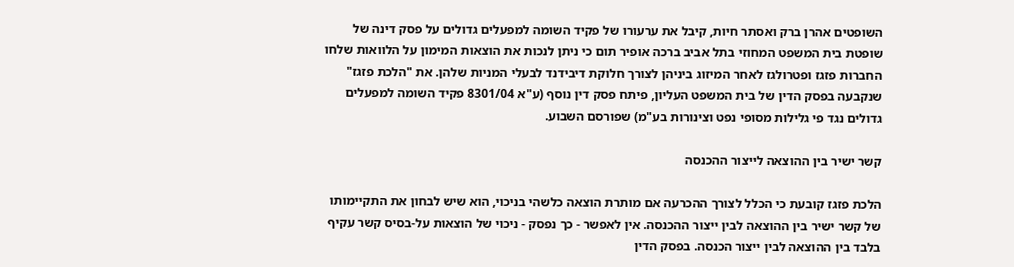השופטים אהרן ברק ואסתר חיות, קיבל את ערעורו של פקיד השומה למפעלים גדולים על פסק דינה של שופטת בית המשפט המחוזי בתל אביב ברכה אופיר תום כי ניתן לנכות את הוצאות המימון על הלוואות שלחו החברות פזגז ופטרולגז לאחר המיזוג ביניהן לצורך חלוקת דיבידנד לבעלי המניות שלהן. את "הלכת פזגז" שנקבעה בפסק הדין של בית המשפט העליון, פיתח פסק דין נוסף (ע"א 8301/04 פקיד השומה למפעלים גדולים נגד פי גלילות מסופי נפט וצינורות בע"מ) שפורסם השבוע.

קשר ישיר בין ההוצאה לייצור ההכנסה

הלכת פזגז קובעת כי הכלל לצורך ההכרעה אם מותרת הוצאה כלשהי בניכוי, הוא שיש לבחון את התקיימותו של קשר ישיר בין ההוצאה לבין ייצור ההכנסה. אין לאפשר - כך נפסק - ניכוי של הוצאות על-בסיס קשר עקיף בלבד בין ההוצאה לבין ייצור הכנסה. בפסק הדין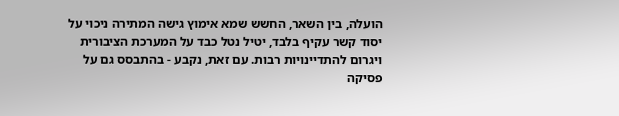הועלה, בין השאר, החשש שמא אימוץ גישה המתירה ניכוי על יסוד קשר עקיף בלבד, יטיל נטל כבד על המערכת הציבורית ויגרום להתדיינויות רבות. עם זאת, נקבע - בהתבסס גם על פסיקה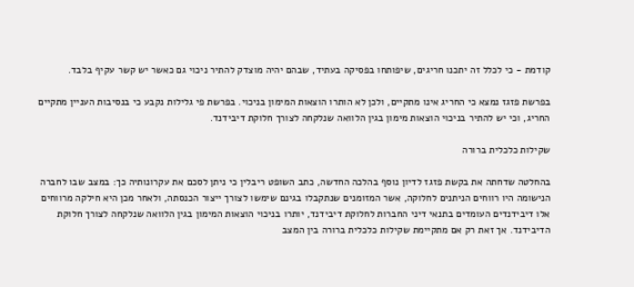קודמת - כי לכלל זה יתכנו חריגים, שיפותחו בפסיקה בעתיד, שבהם יהיה מוצדק להתיר ניכוי גם כאשר יש קשר עקיף בלבד.

בפרשת פזגז נמצא כי החריג אינו מתקיים, ולכן לא הותרו הוצאות המימון בניכוי. בפרשת פי גלילות נקבע כי בנסיבות העניין מתקיים החריג, וכי יש להתיר בניכוי הוצאות מימון בגין הלוואה שנלקחה לצורך חלוקת דיבידנד.

שקילות כלכלית ברורה

בהחלטה שדחתה את בקשת פזגז לדיון נוסף בהלכה החדשה, כתב השופט ריבלין כי ניתן לסכם את עקרונותיה כך: במצב שבו לחברה הנישומה היו רווחים הניתנים לחלוקה, אשר המזומנים שנתקבלו בגינם שימשו לצורך ייצור הכנסתה, ולאחר מכן היא חילקה מרווחים אלו דיבידנדים העומדים בתנאי דיני החברות לחלוקת דיבידנד, יותרו בניכוי הוצאות המימון בגין הלוואה שנלקחה לצורך חלוקת הדיבידנד. אך זאת רק אם מתקיימת שקילות כלכלית ברורה בין המצב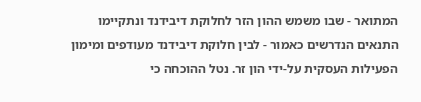המתואר - שבו משמש ההון הזר לחלוקת דיבידנד ונתקיימו התנאים הנדרשים כאמור - לבין חלוקת דיבידנד מעודפים ומימון הפעילות העסקית על-ידי הון זר. נטל ההוכחה כי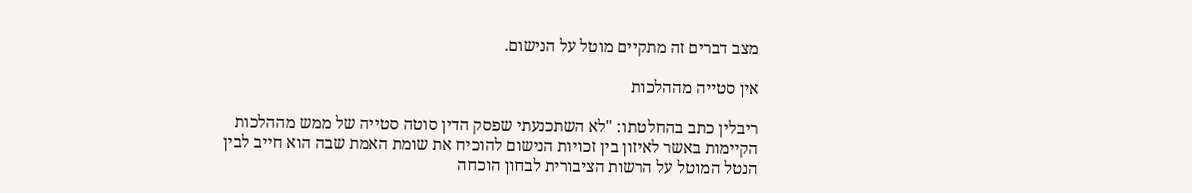מצב דברים זה מתקיים מוטל על הנישום.

אין סטייה מההלכות

ריבלין כתב בהחלטתו: "לא השתכנעתי שפסק הדין סוטה סטייה של ממש מההלכות הקיימות באשר לאיזון בין זכויות הנישום להוכיח את שומת האמת שבה הוא חייב לבין הנטל המוטל על הרשות הציבורית לבחון הוכחה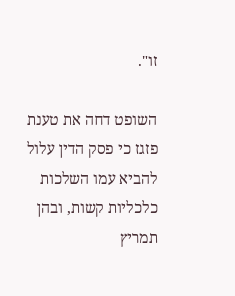זו".

השופט דחה את טענת פזגז כי פסק הדין עלול להביא עמו השלכות כלכליות קשות, ובהן תמריץ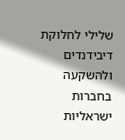שלילי לחלוקת דיבידנדים ולהשקעה בחברות ישראליות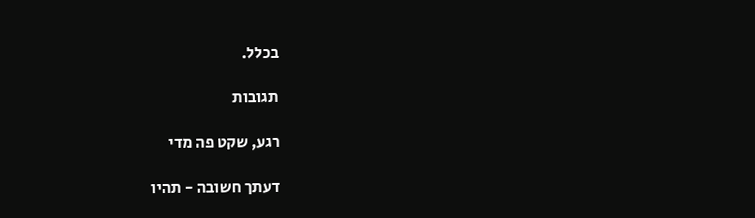בכלל.

תגובות

רגע, שקט פה מדי

דעתך חשובה - תהיו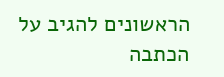הראשונים להגיב על הכתבה